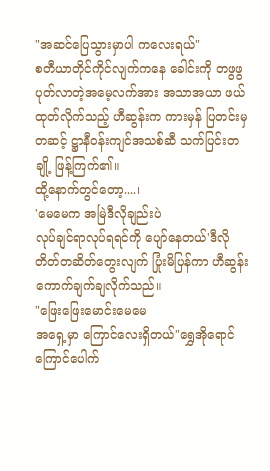"အဆင်ပြေသွားမှာပါ ကလေးရယ်"
စတီယာတိုင်ကိုင်လျက်ကနေ ခေါင်းကို တဖွဖွပုတ်လာတဲ့အမေ့လက်အား အသာအယာ ဖယ်ထုတ်လိုက်သည့် ဟီဆွန်းက ကားမှန် ပြတင်းမှတဆင့် ဋ္ဌာနီဝန်းကျင်အသစ်ဆီ သက်ပြင်းတချို့ ဖြန့်ကြက်၏။
ထို့နောက်တွင်တော့....၊
'မေမေက အမြဲဒီလိုချည်းပဲ
လုပ်ချင်ရာလုပ်ရရင်ကို ပျော်နေတယ်'ဒီလို တိတ်တဆိတ်တွေးလျက် ပြုံးမိပြန်ကာ ဟီဆွန်း ကောက်ချက်ချလိုက်သည်။
"ဖြေးဖြေးမောင်းမေမေ
အရှေ့မှာ ကြောင်လေးရှိတယ်"ရွှေအိုရောင်ကြောင်ပေါက်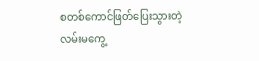စတစ်ကောင်ဖြတ်ပြေးသွားတဲ့လမ်းမကွေ့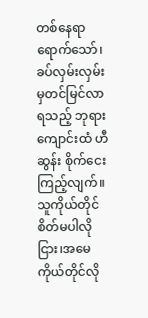တစ်နေရာရောက်သော်၊ ခပ်လှမ်းလှမ်းမှတင်မြင်လာရသည့် ဘုရားကျောင်းထံ ဟီဆွန်း စိုက်ငေးကြည့်လျက်။
သူကိုယ်တိုင်စိတ်မပါလိုငြား၊အမေကိုယ်တိုင်လို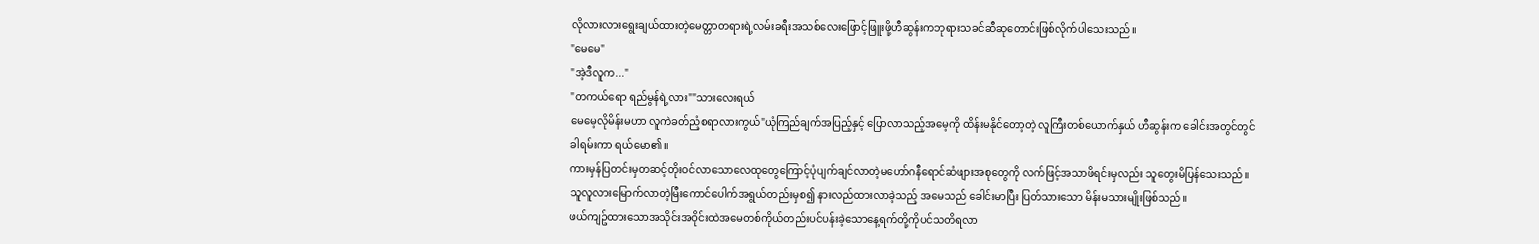လိုလားလားရွေးချယ်ထားတဲ့မေတ္တာတရားရဲ့လမ်းခရီးအသစ်လေးဖြောင့်ဖြူးဖို့ဟီဆွန်းကဘုရားသခင်ဆီဆုတောင်းဖြစ်လိုက်ပါသေးသည်။
"မေမေ"
"အဲ့ဒီလူက..."
"တကယ်ရော ရည်မွန်ရဲ့လား""သားလေးရယ်
မေမေ့လိုမိန်းမဟာ လူကဲခတ်ညံ့စရာလားကွယ်"ယုံကြည်ချက်အပြည့်နှင့် ပြောလာသည့်အမေ့ကို ထိန်းမနိုင်တော့တဲ့ လူကြီးတစ်ယောက်နှယ် ဟီဆွန်းက ခေါင်းအတွင်တွင်ခါရမ်းကာ ရယ်မော၏။
ကားမှန်ပြတင်းမှတဆင့်တိုးဝင်လာသောလေထုတွေကြောင့်ပုံပျက်ချင်လာတဲ့မဟော်ဂနီရောင်ဆံဖျားအစုတွေကို လက်ဖြင့်အသာဖိရင်းမှလည်း သူတွေးမိပြန်သေးသည်။
သူလူလားမြောက်လာတဲ့မြီးကောင်ပေါက်အရွယ်တည်းမှစ၍ နားလည်ထားလာခဲ့သည့် အမေသည် ခေါင်းမာပြီး ပြတ်သားသော မိန်းမသားမျိုးဖြစ်သည်။
ဖယ်ကျဥ်ထားသောအသိုင်းအဝိုင်းထဲအမေတစ်ကိုယ်တည်းပင်ပန်းခဲ့သောနေ့ရက်တို့ကိုပင်သတိရလာ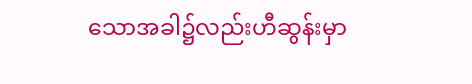သောအခါ၌လည်းဟီဆွန်းမှာ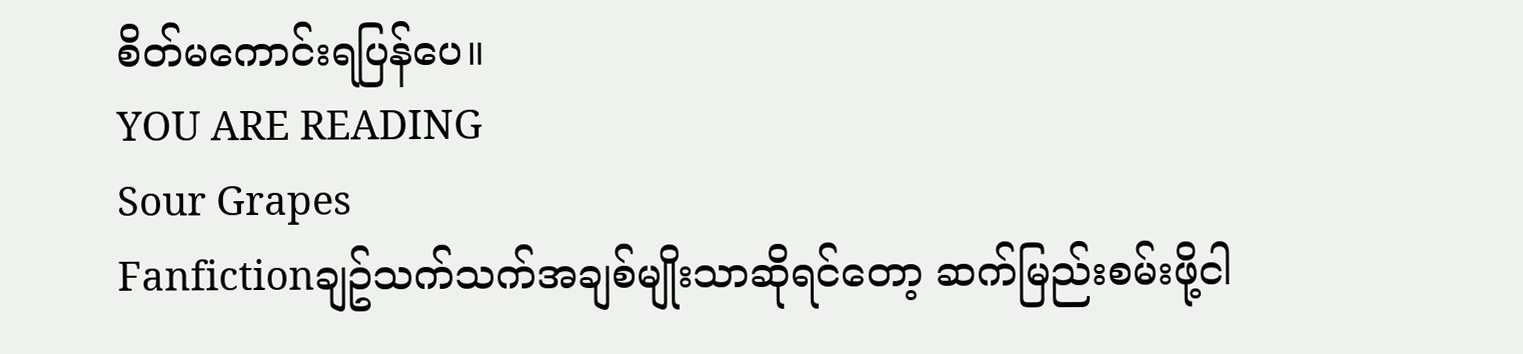စိတ်မကောင်းရပြန်ပေ။
YOU ARE READING
Sour Grapes
Fanfictionချဥ်သက်သက်အချစ်မျိုးသာဆိုရင်တော့ ဆက်မြည်းစမ်းဖို့ငါ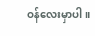ဝန်လေးမှာပါ။